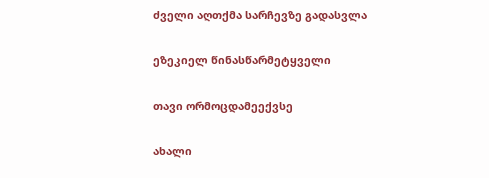ძველი აღთქმა სარჩევზე გადასვლა

ეზეკიელ წინასწარმეტყველი

თავი ორმოცდამეექვსე

ახალი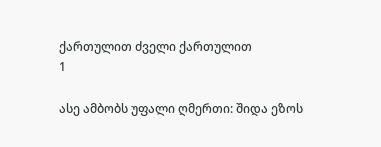ქართულით ძველი ქართულით
1

ასე ამბობს უფალი ღმერთი: შიდა ეზოს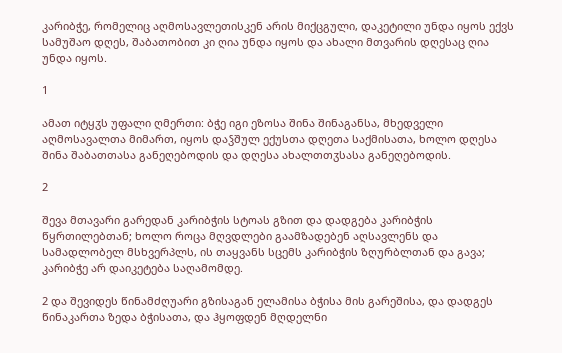კარიბჭე, რომელიც აღმოსავლეთისკენ არის მიქცგული, დაკეტილი უნდა იყოს ექვს სამუშაო დღეს, შაბათობით კი ღია უნდა იყოს და ახალი მთვარის დღესაც ღია უნდა იყოს.

1

ამათ იტყჳს უფალი ღმერთი: ბჭე იგი ეზოსა შინა შინაგანსა, მხედველი აღმოსავალთა მიმართ, იყოს დაჴშულ ექუსთა დღეთა საქმისათა, ხოლო დღესა შინა შაბათთასა განეღებოდის და დღესა ახალთთჳსასა განეღებოდის.

2

შევა მთავარი გარედან კარიბჭის სტოას გზით და დადგება კარიბჭის წყრთილებთან; ხოლო როცა მღვდლები გაამზადებენ აღსავლენს და სამადლობელ მსხვერპლს, ის თაყვანს სცემს კარიბჭის ზღურბლთან და გავა; კარიბჭე არ დაიკეტება საღამომდე.

2 და შევიდეს წინამძღუარი გზისაგან ელამისა ბჭისა მის გარეშისა, და დადგეს წინაკართა ზედა ბჭისათა, და ჰყოფდენ მღდელნი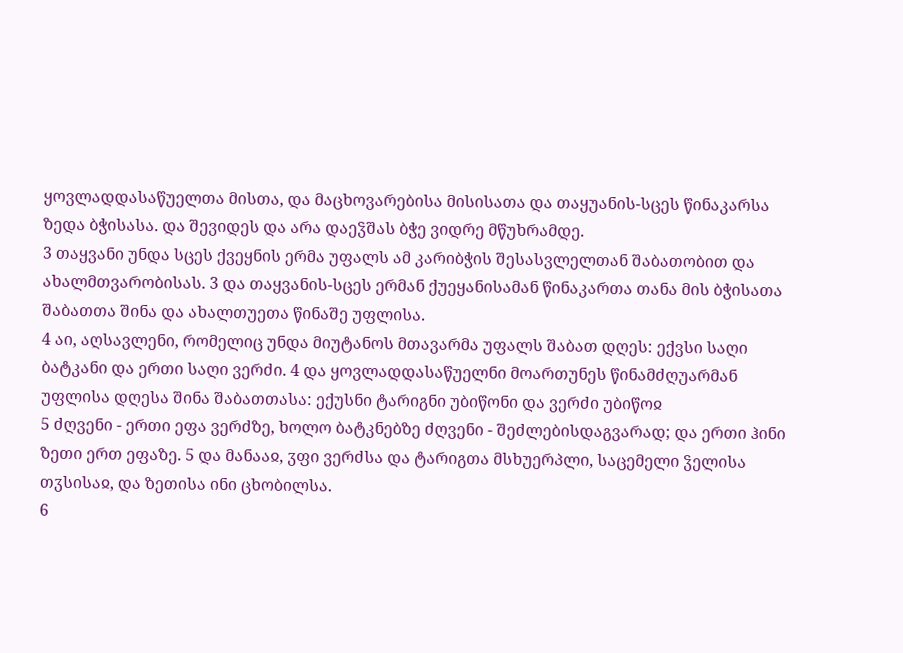ყოვლადდასაწუელთა მისთა, და მაცხოვარებისა მისისათა და თაყუანის-სცეს წინაკარსა ზედა ბჭისასა. და შევიდეს და არა დაეჴშას ბჭე ვიდრე მწუხრამდე.
3 თაყვანი უნდა სცეს ქვეყნის ერმა უფალს ამ კარიბჭის შესასვლელთან შაბათობით და ახალმთვარობისას. 3 და თაყვანის-სცეს ერმან ქუეყანისამან წინაკართა თანა მის ბჭისათა შაბათთა შინა და ახალთუეთა წინაშე უფლისა.
4 აი, აღსავლენი, რომელიც უნდა მიუტანოს მთავარმა უფალს შაბათ დღეს: ექვსი საღი ბატკანი და ერთი საღი ვერძი. 4 და ყოვლადდასაწუელნი მოართუნეს წინამძღუარმან უფლისა დღესა შინა შაბათთასა: ექუსნი ტარიგნი უბიწონი და ვერძი უბიწოჲ
5 ძღვენი - ერთი ეფა ვერძზე, ხოლო ბატკნებზე ძღვენი - შეძლებისდაგვარად; და ერთი ჰინი ზეთი ერთ ეფაზე. 5 და მანააჲ, ჳფი ვერძსა და ტარიგთა მსხუერპლი, საცემელი ჴელისა თჳსისაჲ, და ზეთისა ინი ცხობილსა.
6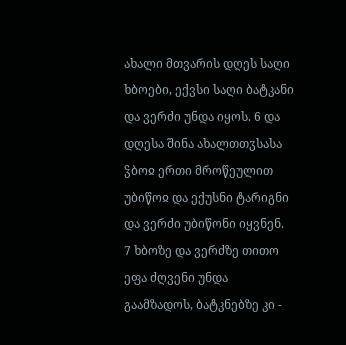ახალი მთვარის დღეს საღი ხბოები, ექვსი საღი ბატკანი და ვერძი უნდა იყოს. 6 და დღესა შინა ახალთთჳსასა ჴბოჲ ერთი მროწეულით უბიწოჲ და ექუსნი ტარიგნი და ვერძი უბიწონი იყვნენ.
7 ხბოზე და ვერძზე თითო ეფა ძღვენი უნდა გაამზადოს, ბატკნებზე კი -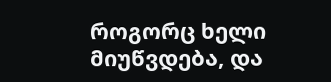როგორც ხელი მიუწვდება, და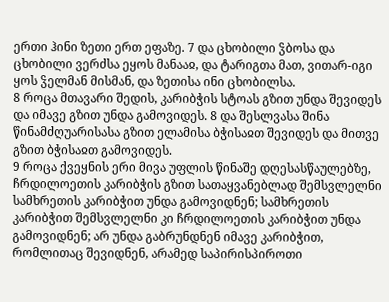ერთი ჰინი ზეთი ერთ ეფაზე. 7 და ცხობილი ჴბოსა და ცხობილი ვერძსა ეყოს მანააჲ, და ტარიგთა მათ, ვითარ-იგი ყოს ჴელმან მისმან, და ზეთისა ინი ცხობილსა.
8 როცა მთავარი შედის, კარიბჭის სტოას გზით უნდა შევიდეს და იმავე გზით უნდა გამოვიდეს. 8 და შესლვასა შინა წინამძღუარისასა გზით ელამისა ბჭისაჲთ შევიდეს და მითვე გზით ბჭისაჲთ გამოვიდეს.
9 როცა ქვეყნის ერი მივა უფლის წინაშე დღესასწაულებზე, ჩრდილოეთის კარიბჭის გზით სათაყვანებლად შემსვლელნი სამხრეთის კარიბჭით უნდა გამოვიდნენ; სამხრეთის კარიბჭით შემსვლელნი კი ჩრდილოეთის კარიბჭით უნდა გამოვიდნენ; არ უნდა გაბრუნდნენ იმავე კარიბჭით, რომლითაც შევიდნენ, არამედ საპირისპიროთი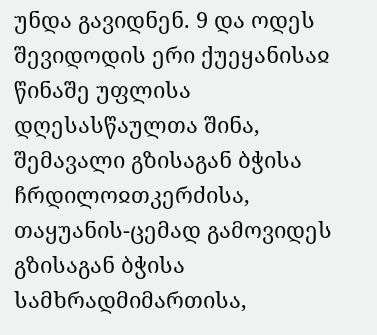უნდა გავიდნენ. 9 და ოდეს შევიდოდის ერი ქუეყანისაჲ წინაშე უფლისა დღესასწაულთა შინა, შემავალი გზისაგან ბჭისა ჩრდილოჲთკერძისა, თაყუანის-ცემად გამოვიდეს გზისაგან ბჭისა სამხრადმიმართისა,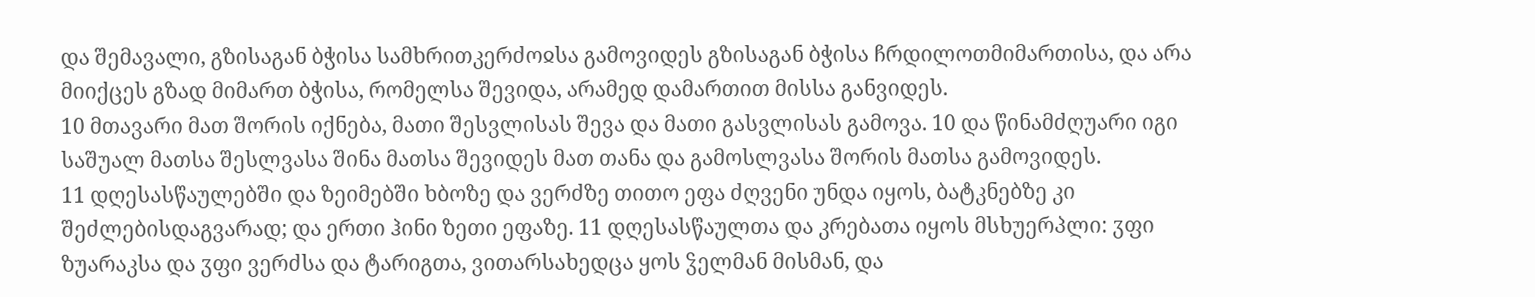და შემავალი, გზისაგან ბჭისა სამხრითკერძოჲსა გამოვიდეს გზისაგან ბჭისა ჩრდილოთმიმართისა, და არა მიიქცეს გზად მიმართ ბჭისა, რომელსა შევიდა, არამედ დამართით მისსა განვიდეს.
10 მთავარი მათ შორის იქნება, მათი შესვლისას შევა და მათი გასვლისას გამოვა. 10 და წინამძღუარი იგი საშუალ მათსა შესლვასა შინა მათსა შევიდეს მათ თანა და გამოსლვასა შორის მათსა გამოვიდეს.
11 დღესასწაულებში და ზეიმებში ხბოზე და ვერძზე თითო ეფა ძღვენი უნდა იყოს, ბატკნებზე კი შეძლებისდაგვარად; და ერთი ჰინი ზეთი ეფაზე. 11 დღესასწაულთა და კრებათა იყოს მსხუერპლი: ჳფი ზუარაკსა და ჳფი ვერძსა და ტარიგთა, ვითარსახედცა ყოს ჴელმან მისმან, და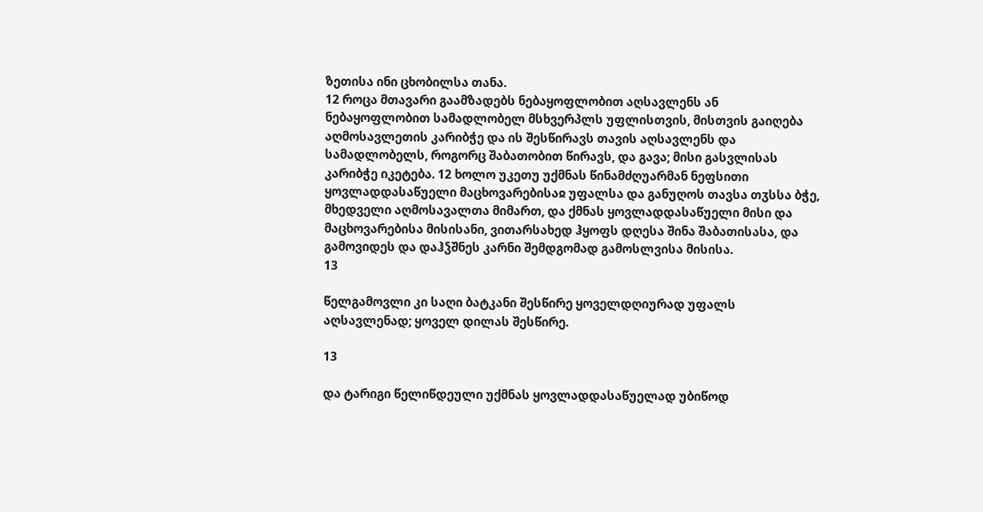ზეთისა ინი ცხობილსა თანა.
12 როცა მთავარი გაამზადებს ნებაყოფლობით აღსავლენს ან ნებაყოფლობით სამადლობელ მსხვერპლს უფლისთვის, მისთვის გაიღება აღმოსავლეთის კარიბჭე და ის შესწირავს თავის აღსავლენს და სამადლობელს, როგორც შაბათობით წირავს, და გავა; მისი გასვლისას კარიბჭე იკეტება. 12 ხოლო უკეთუ უქმნას წინამძღუარმან ნეფსითი ყოვლადდასაწუელი მაცხოვარებისაჲ უფალსა და განუღოს თავსა თჳსსა ბჭე, მხედველი აღმოსავალთა მიმართ, და ქმნას ყოვლადდასაწუელი მისი და მაცხოვარებისა მისისანი, ვითარსახედ ჰყოფს დღესა შინა შაბათისასა, და გამოვიდეს და დაჰჴშნეს კარნი შემდგომად გამოსლვისა მისისა.
13

წელგამოვლი კი საღი ბატკანი შესწირე ყოველდღიურად უფალს აღსავლენად; ყოველ დილას შესწირე.

13

და ტარიგი წელიწდეული უქმნას ყოვლადდასაწუელად უბიწოდ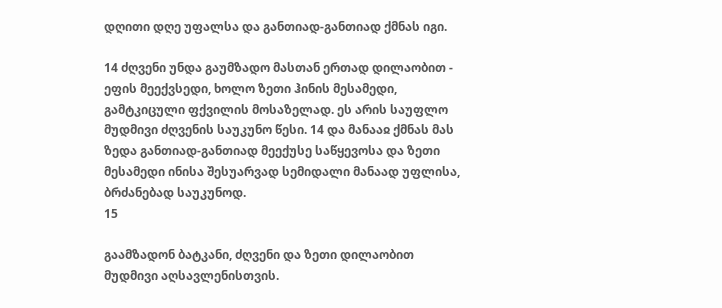დღითი დღე უფალსა და განთიად-განთიად ქმნას იგი.

14 ძღვენი უნდა გაუმზადო მასთან ერთად დილაობით - ეფის მეექვსედი, ხოლო ზეთი ჰინის მესამედი, გამტკიცული ფქვილის მოსაზელად. ეს არის საუფლო მუდმივი ძღვენის საუკუნო წესი. 14 და მანააჲ ქმნას მას ზედა განთიად-განთიად მეექუსე საწყევოსა და ზეთი მესამედი ინისა შესუარვად სემიდალი მანაად უფლისა, ბრძანებად საუკუნოდ.
15

გაამზადონ ბატკანი, ძღვენი და ზეთი დილაობით მუდმივი აღსავლენისთვის.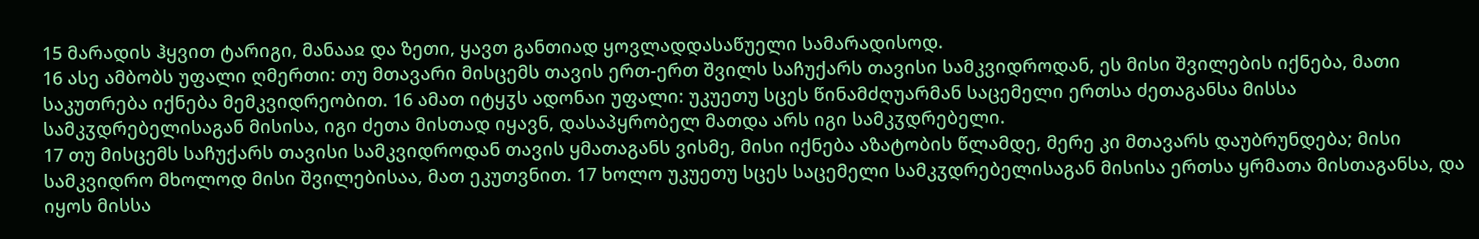15 მარადის ჰყვით ტარიგი, მანააჲ და ზეთი, ყავთ განთიად ყოვლადდასაწუელი სამარადისოდ.
16 ასე ამბობს უფალი ღმერთი: თუ მთავარი მისცემს თავის ერთ-ერთ შვილს საჩუქარს თავისი სამკვიდროდან, ეს მისი შვილების იქნება, მათი საკუთრება იქნება მემკვიდრეობით. 16 ამათ იტყჳს ადონაი უფალი: უკუეთუ სცეს წინამძღუარმან საცემელი ერთსა ძეთაგანსა მისსა სამკჳდრებელისაგან მისისა, იგი ძეთა მისთად იყავნ, დასაპყრობელ მათდა არს იგი სამკჳდრებელი.
17 თუ მისცემს საჩუქარს თავისი სამკვიდროდან თავის ყმათაგანს ვისმე, მისი იქნება აზატობის წლამდე, მერე კი მთავარს დაუბრუნდება; მისი სამკვიდრო მხოლოდ მისი შვილებისაა, მათ ეკუთვნით. 17 ხოლო უკუეთუ სცეს საცემელი სამკჳდრებელისაგან მისისა ერთსა ყრმათა მისთაგანსა, და იყოს მისსა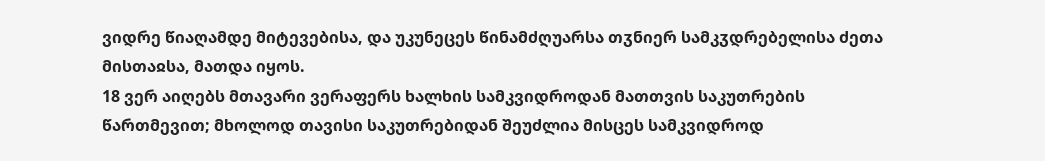ვიდრე წიაღამდე მიტევებისა, და უკუნეცეს წინამძღუარსა თჳნიერ სამკჳდრებელისა ძეთა მისთაჲსა, მათდა იყოს.
18 ვერ აიღებს მთავარი ვერაფერს ხალხის სამკვიდროდან მათთვის საკუთრების წართმევით; მხოლოდ თავისი საკუთრებიდან შეუძლია მისცეს სამკვიდროდ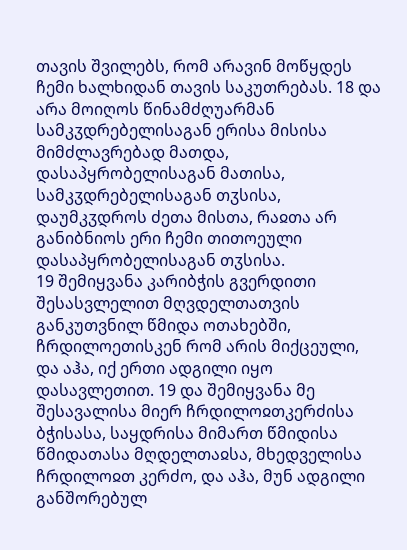თავის შვილებს, რომ არავინ მოწყდეს ჩემი ხალხიდან თავის საკუთრებას. 18 და არა მოიღოს წინამძღუარმან სამკჳდრებელისაგან ერისა მისისა მიმძლავრებად მათდა, დასაპყრობელისაგან მათისა, სამკჳდრებელისაგან თჳსისა, დაუმკჳდროს ძეთა მისთა, რაჲთა არ განიბნიოს ერი ჩემი თითოეული დასაპყრობელისაგან თჳსისა.
19 შემიყვანა კარიბჭის გვერდითი შესასვლელით მღვდელთათვის განკუთვნილ წმიდა ოთახებში, ჩრდილოეთისკენ რომ არის მიქცეული, და აჰა, იქ ერთი ადგილი იყო დასავლეთით. 19 და შემიყვანა მე შესავალისა მიერ ჩრდილოჲთკერძისა ბჭისასა, საყდრისა მიმართ წმიდისა წმიდათასა მღდელთაჲსა, მხედველისა ჩრდილოჲთ კერძო, და აჰა, მუნ ადგილი განშორებულ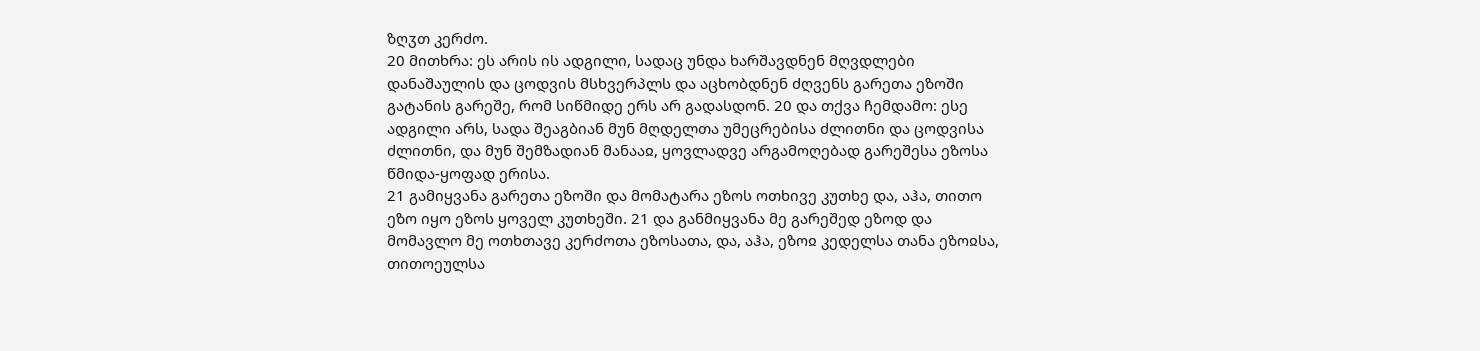ზღჳთ კერძო.
20 მითხრა: ეს არის ის ადგილი, სადაც უნდა ხარშავდნენ მღვდლები დანაშაულის და ცოდვის მსხვერპლს და აცხობდნენ ძღვენს გარეთა ეზოში გატანის გარეშე, რომ სიწმიდე ერს არ გადასდონ. 20 და თქვა ჩემდამო: ესე ადგილი არს, სადა შეაგბიან მუნ მღდელთა უმეცრებისა ძლითნი და ცოდვისა ძლითნი, და მუნ შემზადიან მანააჲ, ყოვლადვე არგამოღებად გარეშესა ეზოსა წმიდა-ყოფად ერისა.
21 გამიყვანა გარეთა ეზოში და მომატარა ეზოს ოთხივე კუთხე და, აჰა, თითო ეზო იყო ეზოს ყოველ კუთხეში. 21 და განმიყვანა მე გარეშედ ეზოდ და მომავლო მე ოთხთავე კერძოთა ეზოსათა, და, აჰა, ეზოჲ კედელსა თანა ეზოჲსა, თითოეულსა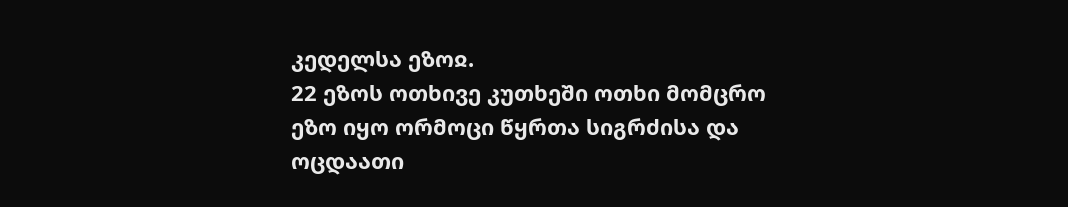კედელსა ეზოჲ.
22 ეზოს ოთხივე კუთხეში ოთხი მომცრო ეზო იყო ორმოცი წყრთა სიგრძისა და ოცდაათი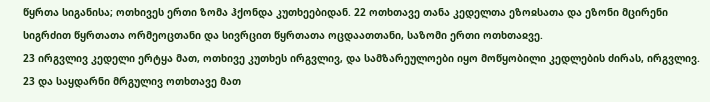წყრთა სიგანისა; ოთხივეს ერთი ზომა ჰქონდა კუთხეებიდან. 22 ოთხთავე თანა კედელთა ეზოჲსათა და ეზონი მცირენი სიგრძით წყრთათა ორმეოცთანი და სივრცით წყრთათა ოცდაათთანი, საზომი ერთი ოთხთაჲვე.
23 ირგვლივ კედელი ერტყა მათ, ოთხივე კუთხეს ირგვლივ, და სამზარეულოები იყო მოწყობილი კედლების ძირას, ირგვლივ. 23 და საყდარნი მრგულივ ოთხთავე მათ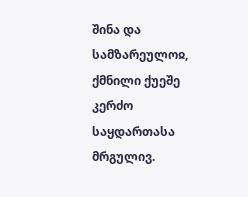შინა და სამზარეულოჲ, ქმნილი ქუეშე კერძო საყდართასა მრგულივ.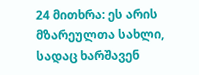24 მითხრა: ეს არის მზარეულთა სახლი, სადაც ხარშავენ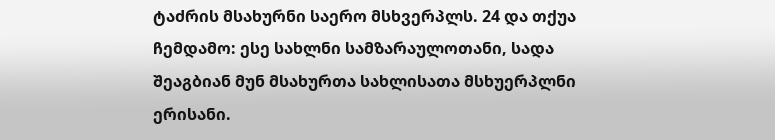ტაძრის მსახურნი საერო მსხვერპლს. 24 და თქუა ჩემდამო: ესე სახლნი სამზარაულოთანი, სადა შეაგბიან მუნ მსახურთა სახლისათა მსხუერპლნი ერისანი.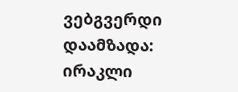ვებგვერდი დაამზადა: ირაკლი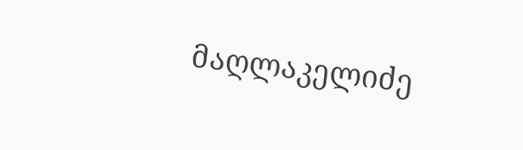მაღლაკელიძე